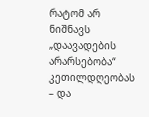რატომ არ ნიშნავს „დაავადების არარსებობა“ კეთილდღეობას – და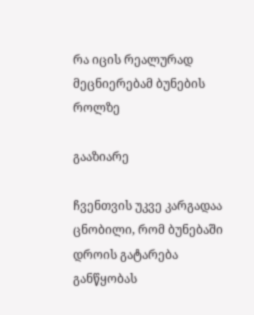რა იცის რეალურად მეცნიერებამ ბუნების როლზე

გააზიარე

ჩვენთვის უკვე კარგადაა ცნობილი, რომ ბუნებაში დროის გატარება განწყობას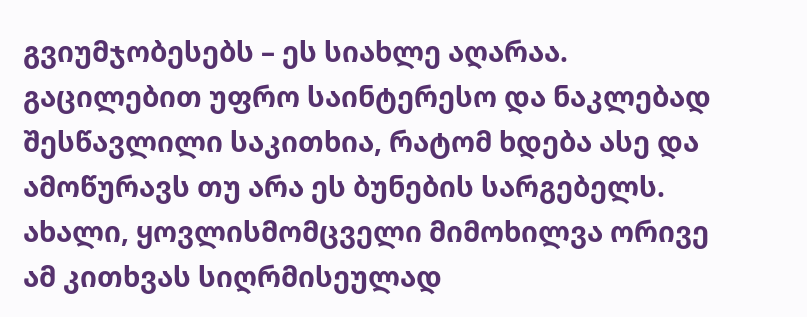გვიუმჯობესებს – ეს სიახლე აღარაა. გაცილებით უფრო საინტერესო და ნაკლებად შესწავლილი საკითხია, რატომ ხდება ასე და ამოწურავს თუ არა ეს ბუნების სარგებელს. ახალი, ყოვლისმომცველი მიმოხილვა ორივე ამ კითხვას სიღრმისეულად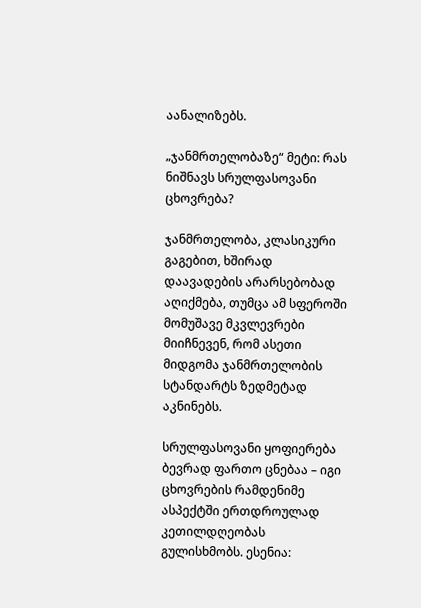აანალიზებს.

„ჯანმრთელობაზე“ მეტი: რას ნიშნავს სრულფასოვანი ცხოვრება?

ჯანმრთელობა, კლასიკური გაგებით, ხშირად დაავადების არარსებობად აღიქმება, თუმცა ამ სფეროში მომუშავე მკვლევრები მიიჩნევენ, რომ ასეთი მიდგომა ჯანმრთელობის სტანდარტს ზედმეტად აკნინებს.

სრულფასოვანი ყოფიერება ბევრად ფართო ცნებაა – იგი ცხოვრების რამდენიმე ასპექტში ერთდროულად კეთილდღეობას გულისხმობს. ესენია: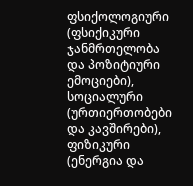ფსიქოლოგიური (ფსიქიკური ჯანმრთელობა და პოზიტიური ემოციები), სოციალური (ურთიერთობები და კავშირები), ფიზიკური (ენერგია და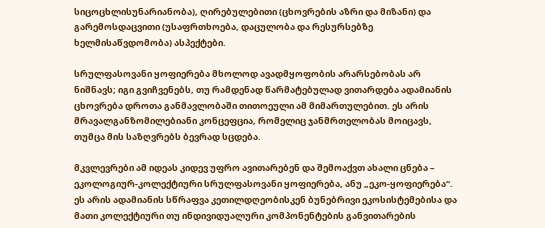სიცოცხლისუნარიანობა), ღირებულებითი (ცხოვრების აზრი და მიზანი) და გარემოსდაცვითი (უსაფრთხოება, დაცულობა და რესურსებზე ხელმისაწვდომობა) ასპექტები.

სრულფასოვანი ყოფიერება მხოლოდ ავადმყოფობის არარსებობას არ ნიშნავს; იგი გვიჩვენებს, თუ რამდენად წარმატებულად ვითარდება ადამიანის ცხოვრება დროთა განმავლობაში თითოეული ამ მიმართულებით. ეს არის მრავალგანზომილებიანი კონცეფცია, რომელიც ჯანმრთელობას მოიცავს, თუმცა მის საზღვრებს ბევრად სცდება.

მკვლევრები ამ იდეას კიდევ უფრო ავითარებენ და შემოაქვთ ახალი ცნება – ეკოლოგიურ-კოლექტიური სრულფასოვანი ყოფიერება, ანუ „ეკო-ყოფიერება“. ეს არის ადამიანის სწრაფვა კეთილდღეობისკენ ბუნებრივი ეკოსისტემებისა და მათი კოლექტიური თუ ინდივიდუალური კომპონენტების განვითარების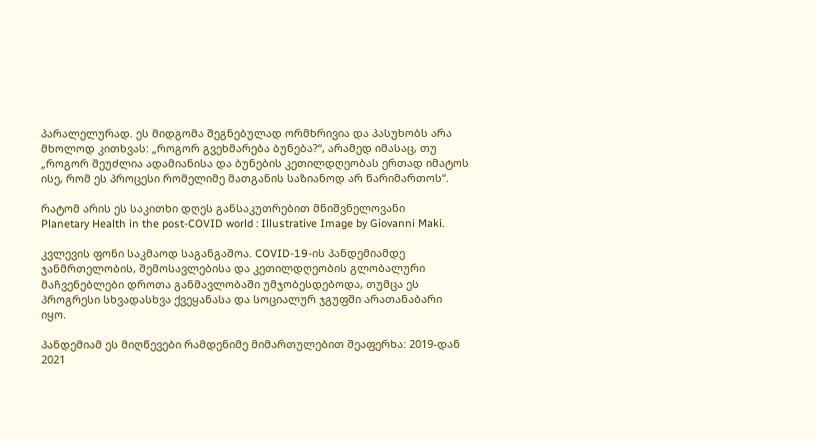პარალელურად. ეს მიდგომა შეგნებულად ორმხრივია და პასუხობს არა მხოლოდ კითხვას: „როგორ გვეხმარება ბუნება?“, არამედ იმასაც, თუ „როგორ შეუძლია ადამიანისა და ბუნების კეთილდღეობას ერთად იმატოს ისე, რომ ეს პროცესი რომელიმე მათგანის საზიანოდ არ წარიმართოს“.

რატომ არის ეს საკითხი დღეს განსაკუთრებით მნიშვნელოვანი
Planetary Health in the post-COVID world : Illustrative Image by Giovanni Maki.

კვლევის ფონი საკმაოდ საგანგაშოა. COVID-19-ის პანდემიამდე ჯანმრთელობის, შემოსავლებისა და კეთილდღეობის გლობალური მაჩვენებლები დროთა განმავლობაში უმჯობესდებოდა, თუმცა ეს პროგრესი სხვადასხვა ქვეყანასა და სოციალურ ჯგუფში არათანაბარი იყო.

პანდემიამ ეს მიღწევები რამდენიმე მიმართულებით შეაფერხა: 2019-დან 2021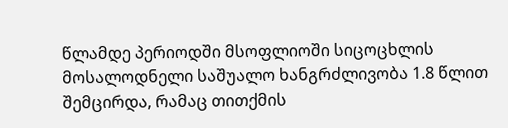წლამდე პერიოდში მსოფლიოში სიცოცხლის მოსალოდნელი საშუალო ხანგრძლივობა 1.8 წლით შემცირდა, რამაც თითქმის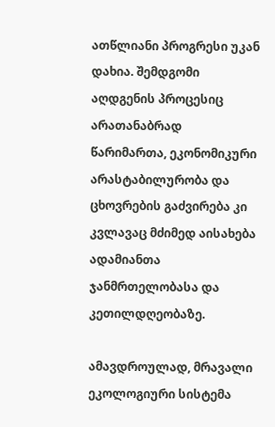ათწლიანი პროგრესი უკან დახია. შემდგომი აღდგენის პროცესიც არათანაბრად წარიმართა, ეკონომიკური არასტაბილურობა და ცხოვრების გაძვირება კი კვლავაც მძიმედ აისახება ადამიანთა ჯანმრთელობასა და კეთილდღეობაზე.

ამავდროულად, მრავალი ეკოლოგიური სისტემა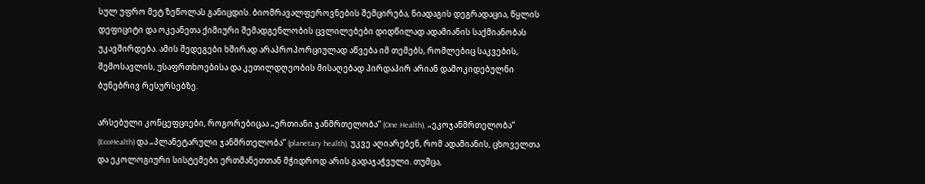სულ უფრო მეტ ზეწოლას განიცდის. ბიომრავალფეროვნების შემცირება, ნიადაგის დეგრადაცია, წყლის დეფიციტი და ოკეანეთა ქიმიური შემადგენლობის ცვლილებები დიდწილად ადამიანის საქმიანობას უკავშირდება. ამის შედეგები ხშირად არაპროპორციულად აწვება იმ თემებს, რომლებიც საკვების, შემოსავლის, უსაფრთხოებისა და კეთილდღეობის მისაღებად პირდაპირ არიან დამოკიდებულნი ბუნებრივ რესურსებზე.

არსებული კონცეფციები, როგორებიცაა „ერთიანი ჯანმრთელობა“ (One Health), „ეკოჯანმრთელობა“ (EcoHealth) და „პლანეტარული ჯანმრთელობა“ (planetary health), უკვე აღიარებენ, რომ ადამიანის, ცხოველთა და ეკოლოგიური სისტემები ერთმანეთთან მჭიდროდ არის გადაჯაჭვული. თუმცა,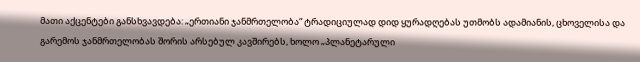მათი აქცენტები განსხვავდება: „ერთიანი ჯანმრთელობა“ ტრადიციულად დიდ ყურადღებას უთმობს ადამიანის, ცხოველისა და გარემოს ჯანმრთელობას შორის არსებულ კავშირებს, ხოლო „პლანეტარული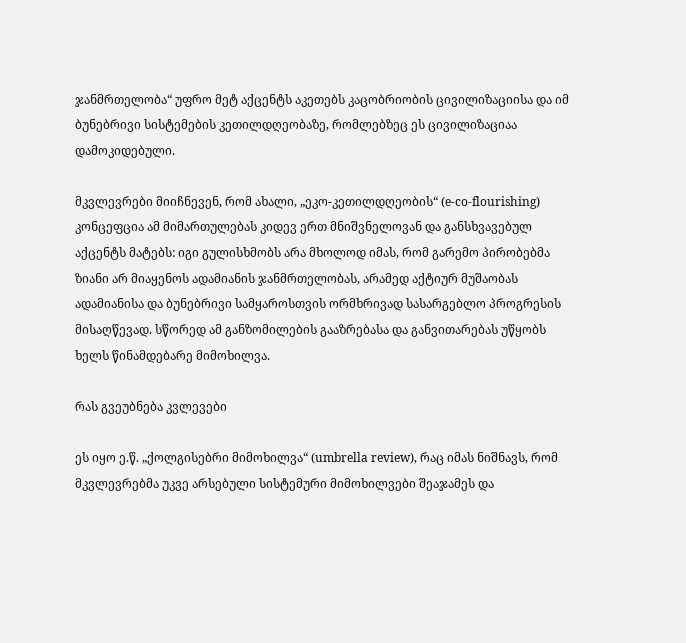ჯანმრთელობა“ უფრო მეტ აქცენტს აკეთებს კაცობრიობის ცივილიზაციისა და იმ ბუნებრივი სისტემების კეთილდღეობაზე, რომლებზეც ეს ცივილიზაციაა დამოკიდებული.

მკვლევრები მიიჩნევენ, რომ ახალი, „ეკო-კეთილდღეობის“ (e-co-flourishing) კონცეფცია ამ მიმართულებას კიდევ ერთ მნიშვნელოვან და განსხვავებულ აქცენტს მატებს: იგი გულისხმობს არა მხოლოდ იმას, რომ გარემო პირობებმა ზიანი არ მიაყენოს ადამიანის ჯანმრთელობას, არამედ აქტიურ მუშაობას ადამიანისა და ბუნებრივი სამყაროსთვის ორმხრივად სასარგებლო პროგრესის მისაღწევად. სწორედ ამ განზომილების გააზრებასა და განვითარებას უწყობს ხელს წინამდებარე მიმოხილვა.

რას გვეუბნება კვლევები

ეს იყო ე.წ. „ქოლგისებრი მიმოხილვა“ (umbrella review), რაც იმას ნიშნავს, რომ მკვლევრებმა უკვე არსებული სისტემური მიმოხილვები შეაჯამეს და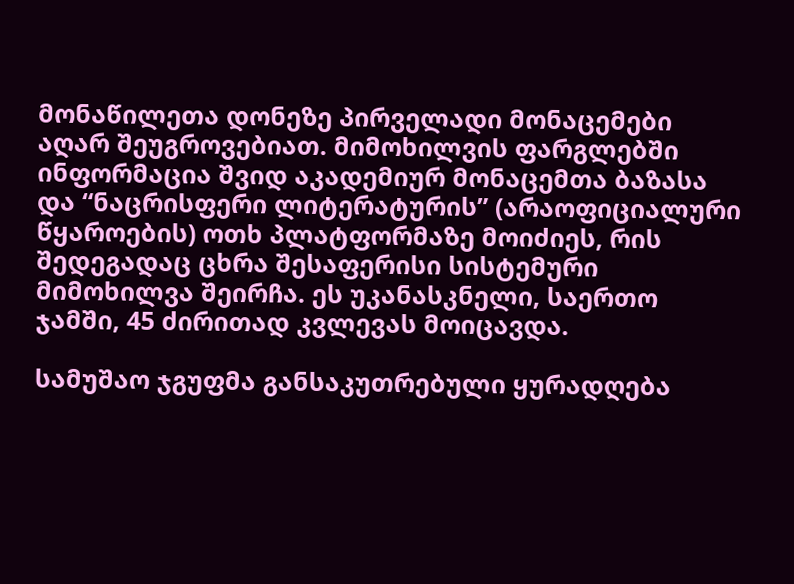მონაწილეთა დონეზე პირველადი მონაცემები აღარ შეუგროვებიათ. მიმოხილვის ფარგლებში ინფორმაცია შვიდ აკადემიურ მონაცემთა ბაზასა და “ნაცრისფერი ლიტერატურის” (არაოფიციალური წყაროების) ოთხ პლატფორმაზე მოიძიეს, რის შედეგადაც ცხრა შესაფერისი სისტემური მიმოხილვა შეირჩა. ეს უკანასკნელი, საერთო ჯამში, 45 ძირითად კვლევას მოიცავდა.

სამუშაო ჯგუფმა განსაკუთრებული ყურადღება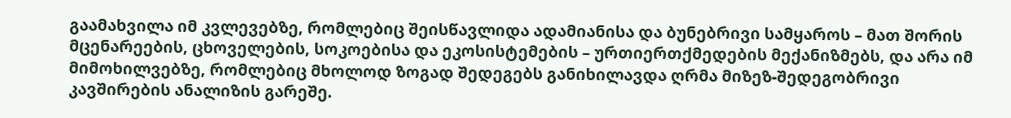გაამახვილა იმ კვლევებზე, რომლებიც შეისწავლიდა ადამიანისა და ბუნებრივი სამყაროს – მათ შორის მცენარეების, ცხოველების, სოკოებისა და ეკოსისტემების – ურთიერთქმედების მექანიზმებს, და არა იმ მიმოხილვებზე, რომლებიც მხოლოდ ზოგად შედეგებს განიხილავდა ღრმა მიზეზ-შედეგობრივი კავშირების ანალიზის გარეშე.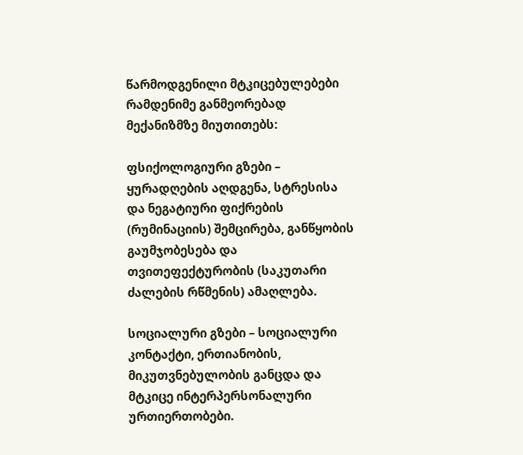წარმოდგენილი მტკიცებულებები რამდენიმე განმეორებად მექანიზმზე მიუთითებს:

ფსიქოლოგიური გზები – ყურადღების აღდგენა, სტრესისა და ნეგატიური ფიქრების (რუმინაციის) შემცირება, განწყობის გაუმჯობესება და თვითეფექტურობის (საკუთარი ძალების რწმენის) ამაღლება.

სოციალური გზები – სოციალური კონტაქტი, ერთიანობის, მიკუთვნებულობის განცდა და მტკიცე ინტერპერსონალური ურთიერთობები.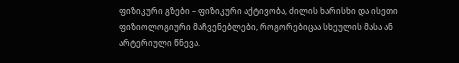ფიზიკური გზები – ფიზიკური აქტივობა, ძილის ხარისხი და ისეთი ფიზიოლოგიური მაჩვენებლები, როგორებიცაა სხეულის მასა ან არტერიული წნევა.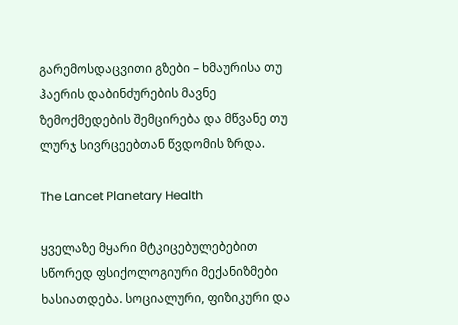გარემოსდაცვითი გზები – ხმაურისა თუ ჰაერის დაბინძურების მავნე ზემოქმედების შემცირება და მწვანე თუ ლურჯ სივრცეებთან წვდომის ზრდა.

The Lancet Planetary Health

ყველაზე მყარი მტკიცებულებებით სწორედ ფსიქოლოგიური მექანიზმები ხასიათდება. სოციალური, ფიზიკური და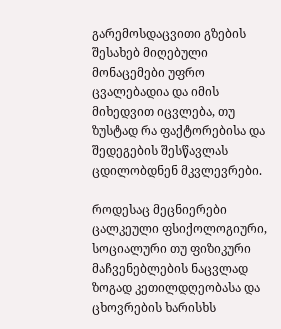გარემოსდაცვითი გზების შესახებ მიღებული მონაცემები უფრო ცვალებადია და იმის მიხედვით იცვლება, თუ ზუსტად რა ფაქტორებისა და შედეგების შესწავლას ცდილობდნენ მკვლევრები.

როდესაც მეცნიერები ცალკეული ფსიქოლოგიური, სოციალური თუ ფიზიკური მაჩვენებლების ნაცვლად ზოგად კეთილდღეობასა და ცხოვრების ხარისხს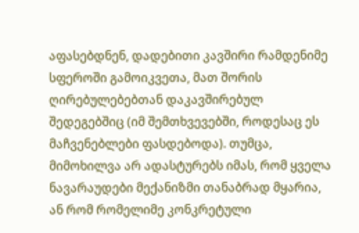აფასებდნენ, დადებითი კავშირი რამდენიმე სფეროში გამოიკვეთა, მათ შორის ღირებულებებთან დაკავშირებულ შედეგებშიც (იმ შემთხვევებში, როდესაც ეს მაჩვენებლები ფასდებოდა). თუმცა, მიმოხილვა არ ადასტურებს იმას, რომ ყველა ნავარაუდები მექანიზმი თანაბრად მყარია, ან რომ რომელიმე კონკრეტული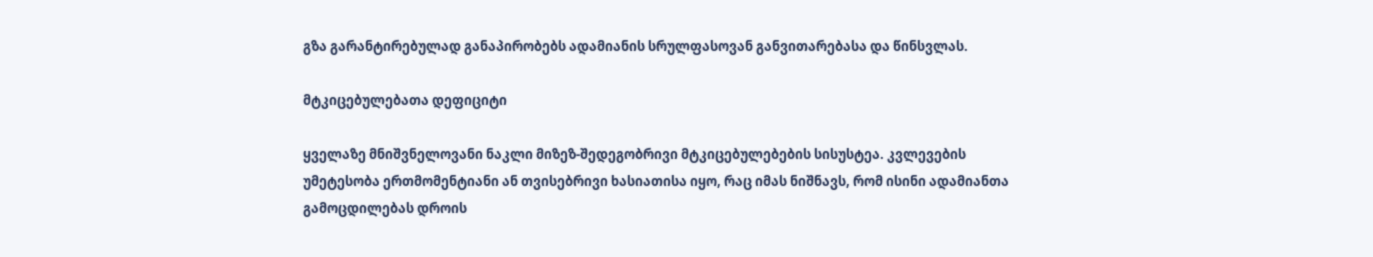გზა გარანტირებულად განაპირობებს ადამიანის სრულფასოვან განვითარებასა და წინსვლას.

მტკიცებულებათა დეფიციტი

ყველაზე მნიშვნელოვანი ნაკლი მიზეზ-შედეგობრივი მტკიცებულებების სისუსტეა. კვლევების უმეტესობა ერთმომენტიანი ან თვისებრივი ხასიათისა იყო, რაც იმას ნიშნავს, რომ ისინი ადამიანთა გამოცდილებას დროის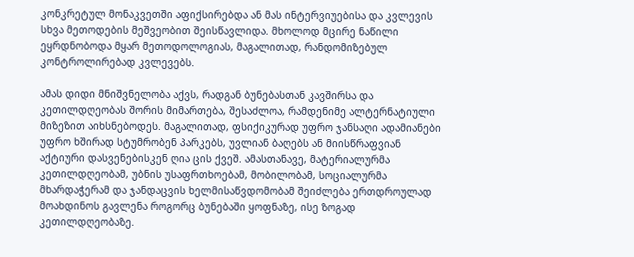კონკრეტულ მონაკვეთში აფიქსირებდა ან მას ინტერვიუებისა და კვლევის სხვა მეთოდების მეშვეობით შეისწავლიდა. მხოლოდ მცირე ნაწილი ეყრდნობოდა მყარ მეთოდოლოგიას, მაგალითად, რანდომიზებულ კონტროლირებად კვლევებს.

ამას დიდი მნიშვნელობა აქვს, რადგან ბუნებასთან კავშირსა და კეთილდღეობას შორის მიმართება, შესაძლოა, რამდენიმე ალტერნატიული მიზეზით აიხსნებოდეს. მაგალითად, ფსიქიკურად უფრო ჯანსაღი ადამიანები უფრო ხშირად სტუმრობენ პარკებს, უვლიან ბაღებს ან მიისწრაფვიან აქტიური დასვენებისკენ ღია ცის ქვეშ. ამასთანავე, მატერიალურმა კეთილდღეობამ, უბნის უსაფრთხოებამ, მობილობამ, სოციალურმა მხარდაჭერამ და ჯანდაცვის ხელმისაწვდომობამ შეიძლება ერთდროულად მოახდინოს გავლენა როგორც ბუნებაში ყოფნაზე, ისე ზოგად კეთილდღეობაზე.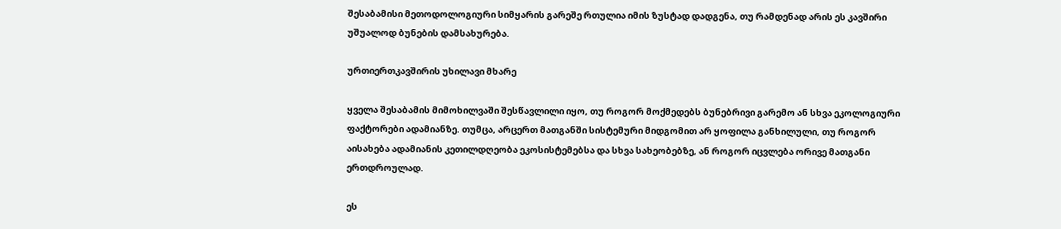შესაბამისი მეთოდოლოგიური სიმყარის გარეშე რთულია იმის ზუსტად დადგენა, თუ რამდენად არის ეს კავშირი უშუალოდ ბუნების დამსახურება.

ურთიერთკავშირის უხილავი მხარე

ყველა შესაბამის მიმოხილვაში შესწავლილი იყო, თუ როგორ მოქმედებს ბუნებრივი გარემო ან სხვა ეკოლოგიური ფაქტორები ადამიანზე. თუმცა, არცერთ მათგანში სისტემური მიდგომით არ ყოფილა განხილული, თუ როგორ აისახება ადამიანის კეთილდღეობა ეკოსისტემებსა და სხვა სახეობებზე, ან როგორ იცვლება ორივე მათგანი ერთდროულად.

ეს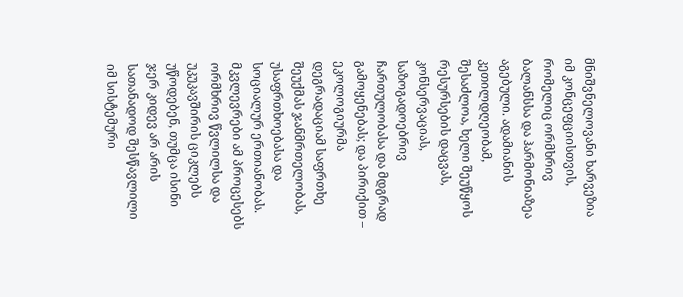მნიშვნელოვანი ხარვეზია იმ კონცეფციისთვის, რომელიც ორმხრივ ბალანსსა და ჰარმონიაზეა აგებული. ადამიანის კეთილდღეობამ, შესაძლოა, ხელი შეუწყოს რესურსების დაცვას, კონსერვაციას, საზოგადოებრივ ჩართულობასა და მდგრად გამოყენებას; და პირიქით – ეკოლოგიურმა დეგრადაციამ საფრთხე შეუქმას ჯანმრთელობას, უსაფრთხოებასა და სოციალურ ერთიანობას. მკვლევრები ამ პროცესებს ორმხრივ წვლილსა და უკუკავშირის ციკლებს უწოდებენ, თუმცა ისინი ჯერ კიდევ არ არის სათანადოდ შესწავლილი იმ სისტემური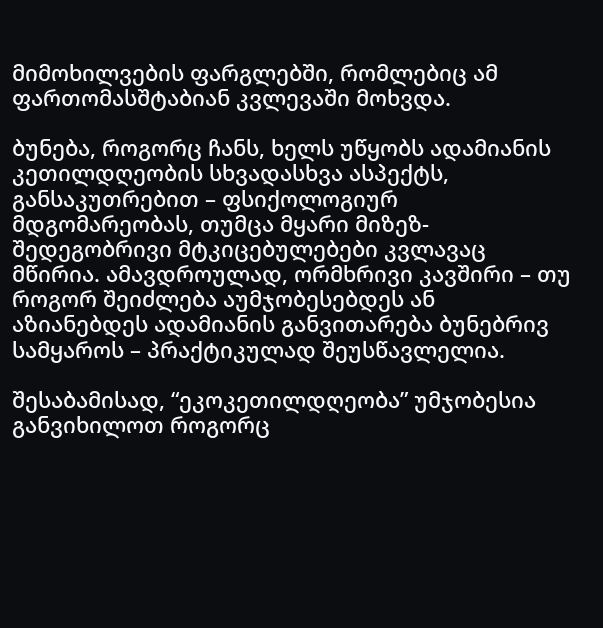მიმოხილვების ფარგლებში, რომლებიც ამ ფართომასშტაბიან კვლევაში მოხვდა.

ბუნება, როგორც ჩანს, ხელს უწყობს ადამიანის კეთილდღეობის სხვადასხვა ასპექტს, განსაკუთრებით – ფსიქოლოგიურ მდგომარეობას, თუმცა მყარი მიზეზ-შედეგობრივი მტკიცებულებები კვლავაც მწირია. ამავდროულად, ორმხრივი კავშირი – თუ როგორ შეიძლება აუმჯობესებდეს ან აზიანებდეს ადამიანის განვითარება ბუნებრივ სამყაროს – პრაქტიკულად შეუსწავლელია.

შესაბამისად, “ეკოკეთილდღეობა” უმჯობესია განვიხილოთ როგორც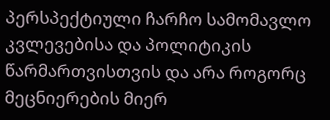პერსპექტიული ჩარჩო სამომავლო კვლევებისა და პოლიტიკის წარმართვისთვის და არა როგორც მეცნიერების მიერ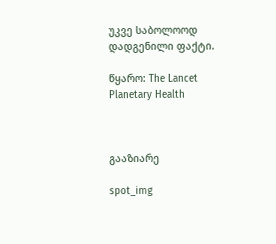უკვე საბოლოოდ დადგენილი ფაქტი.

წყარო: The Lancet Planetary Health



გააზიარე

spot_img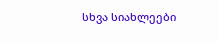სხვა სიახლეები